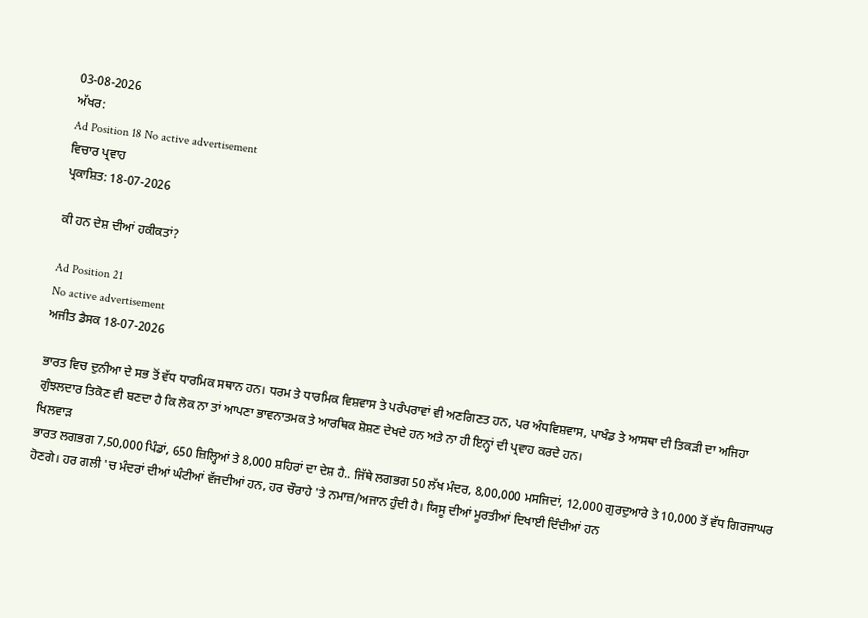03-08-2026
ਅੱਖਰ:
Ad Position 18 No active advertisement
ਵਿਚਾਰ ਪ੍ਰਵਾਹ
ਪ੍ਰਕਾਸ਼ਿਤ: 18-07-2026

ਕੀ ਹਨ ਦੇਸ਼ ਦੀਆਂ ਹਕੀਕਤਾਂ?

Ad Position 21
No active advertisement
ਅਜੀਤ ਡੈਸਕ 18-07-2026

ਭਾਰਤ ਵਿਚ ਦੁਨੀਆ ਦੇ ਸਭ ਤੋਂ ਵੱਧ ਧਾਰਮਿਕ ਸਥਾਨ ਹਨ। ਧਰਮ ਤੇ ਧਾਰਮਿਕ ਵਿਸ਼ਵਾਸ ਤੇ ਪਰੰਪਰਾਵਾਂ ਵੀ ਅਣਗਿਣਤ ਹਨ, ਪਰ ਅੰਧਵਿਸ਼ਵਾਸ, ਪਾਖੰਡ ਤੇ ਆਸਥਾ ਦੀ ਤਿਕੜੀ ਦਾ ਅਜਿਹਾ ਗੁੰਝਲਦਾਰ ਤਿਕੋਣ ਵੀ ਬਣਦਾ ਹੈ ਕਿ ਲੋਕ ਨਾ ਤਾਂ ਆਪਣਾ ਭਾਵਨਾਤਮਕ ਤੇ ਆਰਥਿਕ ਸ਼ੋਸ਼ਣ ਦੇਖਦੇ ਹਨ ਅਤੇ ਨਾ ਹੀ ਇਨ੍ਹਾਂ ਦੀ ਪ੍ਰਵਾਹ ਕਰਦੇ ਹਨ।
ਖਿਲਵਾੜ
ਭਾਰਤ ਲਗਭਗ 7,50,000 ਪਿੰਡਾਂ, 650 ਜ਼ਿਲ੍ਹਿਆਂ ਤੇ 8,000 ਸ਼ਹਿਰਾਂ ਦਾ ਦੇਸ਼ ਹੈ.. ਜਿੱਥੇ ਲਗਭਗ 50 ਲੱਖ ਮੰਦਰ, 8,00,000 ਮਸਜਿਦਾਂ, 12,000 ਗੁਰਦੁਆਰੇ ਤੇ 10,000 ਤੋਂ ਵੱਧ ਗਿਰਜਾਘਰ ਹੋਣਗੇ। ਹਰ ਗਲੀ 'ਚ ਮੰਦਰਾਂ ਦੀਆਂ ਘੰਟੀਆਂ ਵੱਜਦੀਆਂ ਹਨ, ਹਰ ਚੌਰਾਹੇ 'ਤੇ ਨਮਾਜ਼/ਅਜਾਨ ਹੁੰਦੀ ਹੈ। ਯਿਸੂ ਦੀਆਂ ਮੂਰਤੀਆਂ ਦਿਖਾਈ ਦਿੰਦੀਆਂ ਹਨ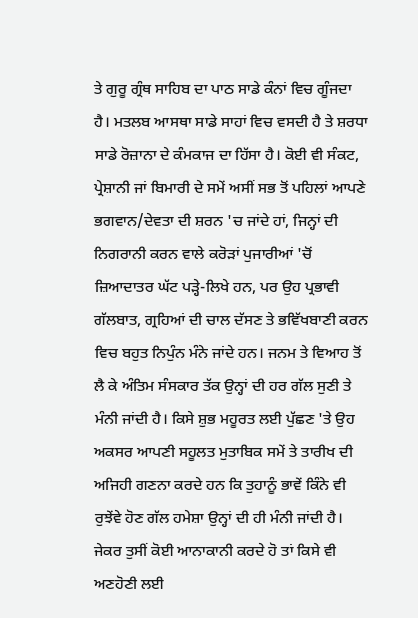ਤੇ ਗੁਰੂ ਗ੍ਰੰਥ ਸਾਹਿਬ ਦਾ ਪਾਠ ਸਾਡੇ ਕੰਨਾਂ ਵਿਚ ਗੂੰਜਦਾ ਹੈ। ਮਤਲਬ ਆਸਥਾ ਸਾਡੇ ਸਾਹਾਂ ਵਿਚ ਵਸਦੀ ਹੈ ਤੇ ਸ਼ਰਧਾ ਸਾਡੇ ਰੋਜ਼ਾਨਾ ਦੇ ਕੰਮਕਾਜ ਦਾ ਹਿੱਸਾ ਹੈ। ਕੋਈ ਵੀ ਸੰਕਟ, ਪ੍ਰੇਸ਼ਾਨੀ ਜਾਂ ਬਿਮਾਰੀ ਦੇ ਸਮੇਂ ਅਸੀਂ ਸਭ ਤੋਂ ਪਹਿਲਾਂ ਆਪਣੇ ਭਗਵਾਨ/ਦੇਵਤਾ ਦੀ ਸ਼ਰਨ 'ਚ ਜਾਂਦੇ ਹਾਂ, ਜਿਨ੍ਹਾਂ ਦੀ ਨਿਗਰਾਨੀ ਕਰਨ ਵਾਲੇ ਕਰੋੜਾਂ ਪੁਜਾਰੀਆਂ 'ਚੋਂ ਜ਼ਿਆਦਾਤਰ ਘੱਟ ਪੜ੍ਹੇ-ਲਿਖੇ ਹਨ, ਪਰ ਉਹ ਪ੍ਰਭਾਵੀ ਗੱਲਬਾਤ, ਗ੍ਰਹਿਆਂ ਦੀ ਚਾਲ ਦੱਸਣ ਤੇ ਭਵਿੱਖਬਾਣੀ ਕਰਨ ਵਿਚ ਬਹੁਤ ਨਿਪੁੰਨ ਮੰਨੇ ਜਾਂਦੇ ਹਨ। ਜਨਮ ਤੇ ਵਿਆਹ ਤੋਂ ਲੈ ਕੇ ਅੰਤਿਮ ਸੰਸਕਾਰ ਤੱਕ ਉਨ੍ਹਾਂ ਦੀ ਹਰ ਗੱਲ ਸੁਣੀ ਤੇ ਮੰਨੀ ਜਾਂਦੀ ਹੈ। ਕਿਸੇ ਸ਼ੁਭ ਮਹੂਰਤ ਲਈ ਪੁੱਛਣ 'ਤੇ ਉਹ ਅਕਸਰ ਆਪਣੀ ਸਹੂਲਤ ਮੁਤਾਬਿਕ ਸਮੇਂ ਤੇ ਤਾਰੀਖ ਦੀ ਅਜਿਹੀ ਗਣਨਾ ਕਰਦੇ ਹਨ ਕਿ ਤੁਹਾਨੂੰ ਭਾਵੇਂ ਕਿੰਨੇ ਵੀ ਰੁਝੇਂਵੇ ਹੋਣ ਗੱਲ ਹਮੇਸ਼ਾ ਉਨ੍ਹਾਂ ਦੀ ਹੀ ਮੰਨੀ ਜਾਂਦੀ ਹੈ। ਜੇਕਰ ਤੁਸੀਂ ਕੋਈ ਆਨਾਕਾਨੀ ਕਰਦੇ ਹੋ ਤਾਂ ਕਿਸੇ ਵੀ ਅਣਹੋਣੀ ਲਈ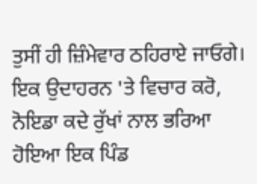ਤੁਸੀਂ ਹੀ ਜ਼ਿੰਮੇਵਾਰ ਠਹਿਰਾਏ ਜਾਓਗੇ। ਇਕ ਉਦਾਹਰਨ 'ਤੇ ਵਿਚਾਰ ਕਰੋ, ਨੋਇਡਾ ਕਦੇ ਰੁੱਖਾਂ ਨਾਲ ਭਰਿਆ ਹੋਇਆ ਇਕ ਪਿੰਡ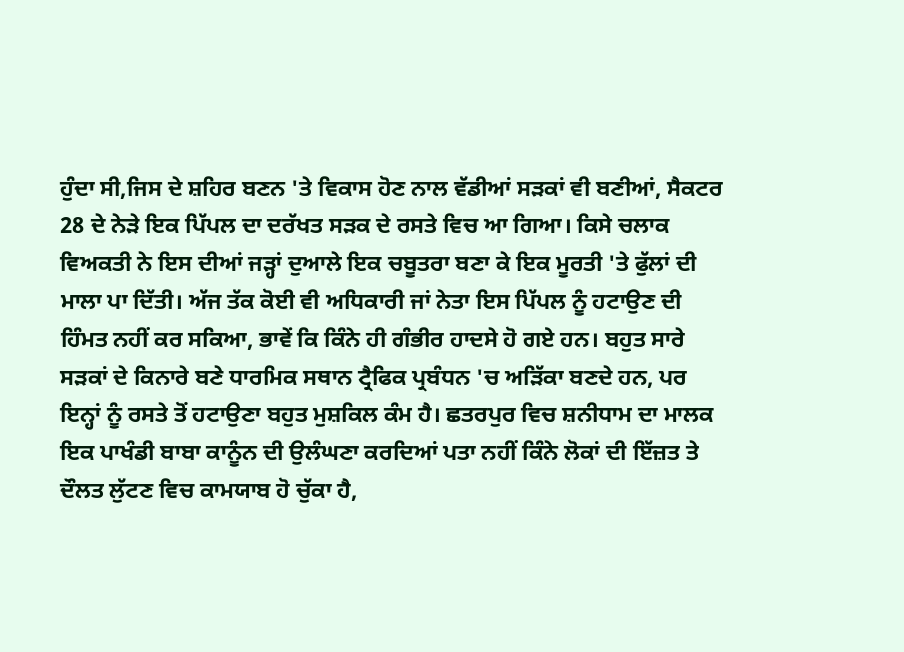ਹੁੰਦਾ ਸੀ,ਜਿਸ ਦੇ ਸ਼ਹਿਰ ਬਣਨ 'ਤੇ ਵਿਕਾਸ ਹੋਣ ਨਾਲ ਵੱਡੀਆਂ ਸੜਕਾਂ ਵੀ ਬਣੀਆਂ, ਸੈਕਟਰ 28 ਦੇ ਨੇੜੇ ਇਕ ਪਿੱਪਲ ਦਾ ਦਰੱਖਤ ਸੜਕ ਦੇ ਰਸਤੇ ਵਿਚ ਆ ਗਿਆ। ਕਿਸੇ ਚਲਾਕ ਵਿਅਕਤੀ ਨੇ ਇਸ ਦੀਆਂ ਜੜ੍ਹਾਂ ਦੁਆਲੇ ਇਕ ਚਬੂਤਰਾ ਬਣਾ ਕੇ ਇਕ ਮੂਰਤੀ 'ਤੇ ਫੁੱਲਾਂ ਦੀ ਮਾਲਾ ਪਾ ਦਿੱਤੀ। ਅੱਜ ਤੱਕ ਕੋਈ ਵੀ ਅਧਿਕਾਰੀ ਜਾਂ ਨੇਤਾ ਇਸ ਪਿੱਪਲ ਨੂੰ ਹਟਾਉਣ ਦੀ ਹਿੰਮਤ ਨਹੀਂ ਕਰ ਸਕਿਆ, ਭਾਵੇਂ ਕਿ ਕਿੰਨੇ ਹੀ ਗੰਭੀਰ ਹਾਦਸੇ ਹੋ ਗਏ ਹਨ। ਬਹੁਤ ਸਾਰੇ ਸੜਕਾਂ ਦੇ ਕਿਨਾਰੇ ਬਣੇ ਧਾਰਮਿਕ ਸਥਾਨ ਟ੍ਰੈਫਿਕ ਪ੍ਰਬੰਧਨ 'ਚ ਅੜਿੱਕਾ ਬਣਦੇ ਹਨ, ਪਰ ਇਨ੍ਹਾਂ ਨੂੰ ਰਸਤੇ ਤੋਂ ਹਟਾਉਣਾ ਬਹੁਤ ਮੁਸ਼ਕਿਲ ਕੰਮ ਹੈ। ਛਤਰਪੁਰ ਵਿਚ ਸ਼ਨੀਧਾਮ ਦਾ ਮਾਲਕ ਇਕ ਪਾਖੰਡੀ ਬਾਬਾ ਕਾਨੂੰਨ ਦੀ ਉਲੰਘਣਾ ਕਰਦਿਆਂ ਪਤਾ ਨਹੀਂ ਕਿੰਨੇ ਲੋਕਾਂ ਦੀ ਇੱਜ਼ਤ ਤੇ ਦੌਲਤ ਲੁੱਟਣ ਵਿਚ ਕਾਮਯਾਬ ਹੋ ਚੁੱਕਾ ਹੈ,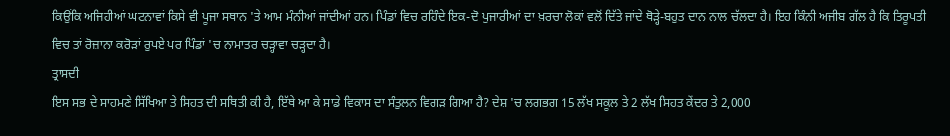ਕਿਉਂਕਿ ਅਜਿਹੀਆਂ ਘਟਨਾਵਾਂ ਕਿਸੇ ਵੀ ਪੂਜਾ ਸਥਾਨ 'ਤੇ ਆਮ ਮੰਨੀਆਂ ਜਾਂਦੀਆਂ ਹਨ। ਪਿੰਡਾਂ ਵਿਚ ਰਹਿੰਦੇ ਇਕ-ਦੋ ਪੁਜਾਰੀਆਂ ਦਾ ਖ਼ਰਚਾ ਲੋਕਾਂ ਵਲੋਂ ਦਿੱਤੇ ਜਾਂਦੇ ਥੋੜ੍ਹੇ-ਬਹੁਤ ਦਾਨ ਨਾਲ ਚੱਲਦਾ ਹੈ। ਇਹ ਕਿੰਨੀ ਅਜੀਬ ਗੱਲ ਹੈ ਕਿ ਤਿਰੂਪਤੀ ਵਿਚ ਤਾਂ ਰੋਜ਼ਾਨਾ ਕਰੋੜਾਂ ਰੁਪਏ ਪਰ ਪਿੰਡਾਂ 'ਚ ਨਾਮਾਤਰ ਚੜ੍ਹਾਵਾ ਚੜ੍ਹਦਾ ਹੈ।
ਤ੍ਰਾਸਦੀ
ਇਸ ਸਭ ਦੇ ਸਾਹਮਣੇ ਸਿੱਖਿਆ ਤੇ ਸਿਹਤ ਦੀ ਸਥਿਤੀ ਕੀ ਹੈ, ਇੱਥੇ ਆ ਕੇ ਸਾਡੇ ਵਿਕਾਸ ਦਾ ਸੰਤੁਲਨ ਵਿਗੜ ਗਿਆ ਹੈ? ਦੇਸ਼ 'ਚ ਲਗਭਗ 15 ਲੱਖ ਸਕੂਲ ਤੇ 2 ਲੱਖ ਸਿਹਤ ਕੇਂਦਰ ਤੇ 2,000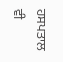ਹਸਪਤਾਲ ਵੀ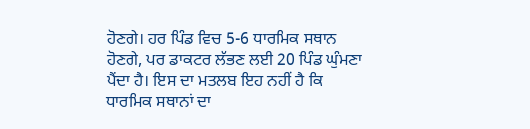ਹੋਣਗੇ। ਹਰ ਪਿੰਡ ਵਿਚ 5-6 ਧਾਰਮਿਕ ਸਥਾਨ ਹੋਣਗੇ, ਪਰ ਡਾਕਟਰ ਲੱਭਣ ਲਈ 20 ਪਿੰਡ ਘੁੰਮਣਾ ਪੈਂਦਾ ਹੈ। ਇਸ ਦਾ ਮਤਲਬ ਇਹ ਨਹੀਂ ਹੈ ਕਿ ਧਾਰਮਿਕ ਸਥਾਨਾਂ ਦਾ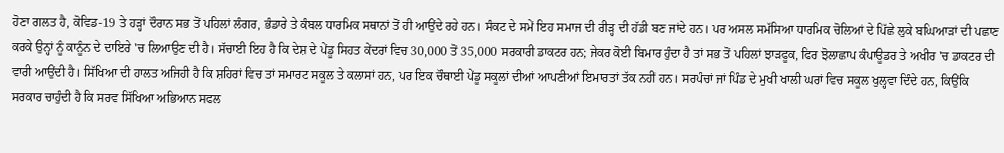ਹੋਣਾ ਗਲਤ ਹੈ, ਕੋਵਿਡ-19 ਤੇ ਹੜ੍ਹਾਂ ਦੌਰਾਨ ਸਭ ਤੋਂ ਪਹਿਲਾਂ ਲੰਗਰ, ਭੰਡਾਰੇ ਤੇ ਕੰਬਲ ਧਾਰਮਿਕ ਸਥਾਨਾਂ ਤੋਂ ਹੀ ਆਉਂਦੇ ਰਹੇ ਹਨ। ਸੰਕਟ ਦੇ ਸਮੇਂ ਇਹ ਸਮਾਜ ਦੀ ਰੀੜ੍ਹ ਦੀ ਹੱਡੀ ਬਣ ਜਾਂਦੇ ਹਨ। ਪਰ ਅਸਲ ਸਮੱਸਿਆ ਧਾਰਮਿਕ ਚੋਲਿਆਂ ਦੇ ਪਿੱਛੇ ਲੁਕੇ ਬਘਿਆੜਾਂ ਦੀ ਪਛਾਣ ਕਰਕੇ ਉਨ੍ਹਾਂ ਨੂੰ ਕਾਨੂੰਨ ਦੇ ਦਾਇਰੇ 'ਚ ਲਿਆਉਣ ਦੀ ਹੈ। ਸੱਚਾਈ ਇਹ ਹੈ ਕਿ ਦੇਸ਼ ਦੇ ਪੇਂਡੂ ਸਿਹਤ ਕੇਂਦਰਾਂ ਵਿਚ 30,000 ਤੋਂ 35,000 ਸਰਕਾਰੀ ਡਾਕਟਰ ਹਨ; ਜੇਕਰ ਕੋਈ ਬਿਮਾਰ ਹੁੰਦਾ ਹੈ ਤਾਂ ਸਭ ਤੋਂ ਪਹਿਲਾਂ ਝਾੜਫੂਕ, ਫਿਰ ਝੋਲਾਛਾਪ ਕੰਪਾਊਡਰ ਤੇ ਅਖੀਰ 'ਚ ਡਾਕਟਰ ਦੀ ਵਾਰੀ ਆਉਂਦੀ ਹੈ। ਸਿੱਖਿਆ ਦੀ ਹਾਲਤ ਅਜਿਹੀ ਹੈ ਕਿ ਸ਼ਹਿਰਾਂ ਵਿਚ ਤਾਂ ਸਮਾਰਟ ਸਕੂਲ ਤੇ ਕਲਾਸਾਂ ਹਨ, ਪਰ ਇਕ ਚੌਥਾਈ ਪੇਂਡੂ ਸਕੂਲਾਂ ਦੀਆਂ ਆਪਣੀਆਂ ਇਮਾਰਤਾਂ ਤੱਕ ਨਹੀਂ ਹਨ। ਸਰਪੰਚਾਂ ਜਾਂ ਪਿੰਡ ਦੇ ਮੁਖੀ ਖਾਲੀ ਘਰਾਂ ਵਿਚ ਸਕੂਲ ਖੁਲ੍ਹਵਾ ਦਿੰਦੇ ਹਨ, ਕਿਉਂਕਿ ਸਰਕਾਰ ਚਾਹੁੰਦੀ ਹੈ ਕਿ ਸਰਵ ਸਿੱਖਿਆ ਅਭਿਆਨ ਸਫਲ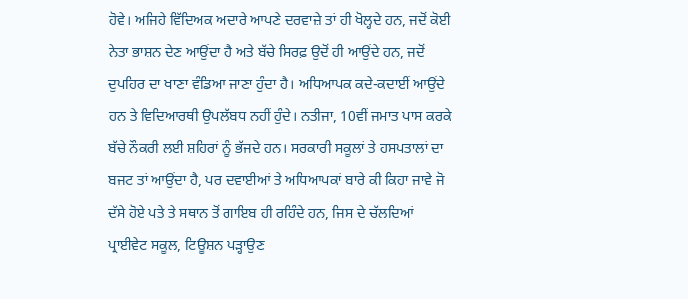ਹੋਵੇ। ਅਜਿਹੇ ਵਿੱਦਿਅਕ ਅਦਾਰੇ ਆਪਣੇ ਦਰਵਾਜ਼ੇ ਤਾਂ ਹੀ ਖੋਲ੍ਹਦੇ ਹਨ, ਜਦੋਂ ਕੋਈ ਨੇਤਾ ਭਾਸ਼ਨ ਦੇਣ ਆਉਂਦਾ ਹੈ ਅਤੇ ਬੱਚੇ ਸਿਰਫ਼ ਉਦੋਂ ਹੀ ਆਉਂਦੇ ਹਨ, ਜਦੋਂ ਦੁਪਹਿਰ ਦਾ ਖਾਣਾ ਵੰਡਿਆ ਜਾਣਾ ਹੁੰਦਾ ਹੈ। ਅਧਿਆਪਕ ਕਦੇ-ਕਦਾਈਂ ਆਉਂਦੇ ਹਨ ਤੇ ਵਿਦਿਆਰਥੀ ਉਪਲੱਬਧ ਨਹੀਂ ਹੁੰਦੇ। ਨਤੀਜਾ, 10ਵੀਂ ਜਮਾਤ ਪਾਸ ਕਰਕੇ ਬੱਚੇ ਨੌਕਰੀ ਲਈ ਸ਼ਹਿਰਾਂ ਨੂੰ ਭੱਜਦੇ ਹਨ। ਸਰਕਾਰੀ ਸਕੂਲਾਂ ਤੇ ਹਸਪਤਾਲਾਂ ਦਾ ਬਜਟ ਤਾਂ ਆਉਂਦਾ ਹੈ, ਪਰ ਦਵਾਈਆਂ ਤੇ ਅਧਿਆਪਕਾਂ ਬਾਰੇ ਕੀ ਕਿਹਾ ਜਾਵੇ ਜੋ ਦੱਸੇ ਹੋਏ ਪਤੇ ਤੇ ਸਥਾਨ ਤੋਂ ਗਾਇਬ ਹੀ ਰਹਿੰਦੇ ਹਨ, ਜਿਸ ਦੇ ਚੱਲਦਿਆਂ ਪ੍ਰਾਈਵੇਟ ਸਕੂਲ, ਟਿਊਸ਼ਨ ਪੜ੍ਹਾਉਣ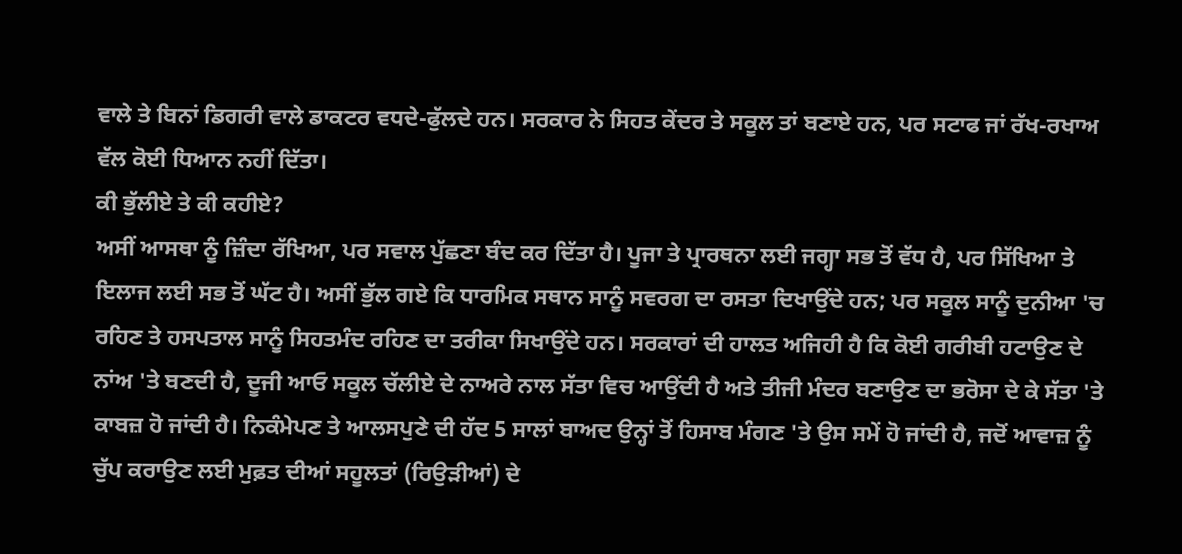ਵਾਲੇ ਤੇ ਬਿਨਾਂ ਡਿਗਰੀ ਵਾਲੇ ਡਾਕਟਰ ਵਧਦੇ-ਫੁੱਲਦੇ ਹਨ। ਸਰਕਾਰ ਨੇ ਸਿਹਤ ਕੇਂਦਰ ਤੇ ਸਕੂਲ ਤਾਂ ਬਣਾਏ ਹਨ, ਪਰ ਸਟਾਫ ਜਾਂ ਰੱਖ-ਰਖਾਅ ਵੱਲ ਕੋਈ ਧਿਆਨ ਨਹੀਂ ਦਿੱਤਾ।
ਕੀ ਭੁੱਲੀਏ ਤੇ ਕੀ ਕਹੀਏ?
ਅਸੀਂ ਆਸਥਾ ਨੂੰ ਜ਼ਿੰਦਾ ਰੱਖਿਆ, ਪਰ ਸਵਾਲ ਪੁੱਛਣਾ ਬੰਦ ਕਰ ਦਿੱਤਾ ਹੈ। ਪੂਜਾ ਤੇ ਪ੍ਰਾਰਥਨਾ ਲਈ ਜਗ੍ਹਾ ਸਭ ਤੋਂ ਵੱਧ ਹੈ, ਪਰ ਸਿੱਖਿਆ ਤੇ ਇਲਾਜ ਲਈ ਸਭ ਤੋਂ ਘੱਟ ਹੈ। ਅਸੀਂ ਭੁੱਲ ਗਏ ਕਿ ਧਾਰਮਿਕ ਸਥਾਨ ਸਾਨੂੰ ਸਵਰਗ ਦਾ ਰਸਤਾ ਦਿਖਾਉਂਦੇ ਹਨ; ਪਰ ਸਕੂਲ ਸਾਨੂੰ ਦੁਨੀਆ 'ਚ ਰਹਿਣ ਤੇ ਹਸਪਤਾਲ ਸਾਨੂੰ ਸਿਹਤਮੰਦ ਰਹਿਣ ਦਾ ਤਰੀਕਾ ਸਿਖਾਉਂਦੇ ਹਨ। ਸਰਕਾਰਾਂ ਦੀ ਹਾਲਤ ਅਜਿਹੀ ਹੈ ਕਿ ਕੋਈ ਗਰੀਬੀ ਹਟਾਉਣ ਦੇ ਨਾਂਅ 'ਤੇ ਬਣਦੀ ਹੈ, ਦੂਜੀ ਆਓ ਸਕੂਲ ਚੱਲੀਏ ਦੇ ਨਾਅਰੇ ਨਾਲ ਸੱਤਾ ਵਿਚ ਆਉਂਦੀ ਹੈ ਅਤੇ ਤੀਜੀ ਮੰਦਰ ਬਣਾਉਣ ਦਾ ਭਰੋਸਾ ਦੇ ਕੇ ਸੱਤਾ 'ਤੇ ਕਾਬਜ਼ ਹੋ ਜਾਂਦੀ ਹੈ। ਨਿਕੰਮੇਪਣ ਤੇ ਆਲਸਪੁਣੇ ਦੀ ਹੱਦ 5 ਸਾਲਾਂ ਬਾਅਦ ਉਨ੍ਹਾਂ ਤੋਂ ਹਿਸਾਬ ਮੰਗਣ 'ਤੇ ਉਸ ਸਮੇਂ ਹੋ ਜਾਂਦੀ ਹੈ, ਜਦੋਂ ਆਵਾਜ਼ ਨੂੰ ਚੁੱਪ ਕਰਾਉਣ ਲਈ ਮੁਫ਼ਤ ਦੀਆਂ ਸਹੂਲਤਾਂ (ਰਿਉੜੀਆਂ) ਦੇ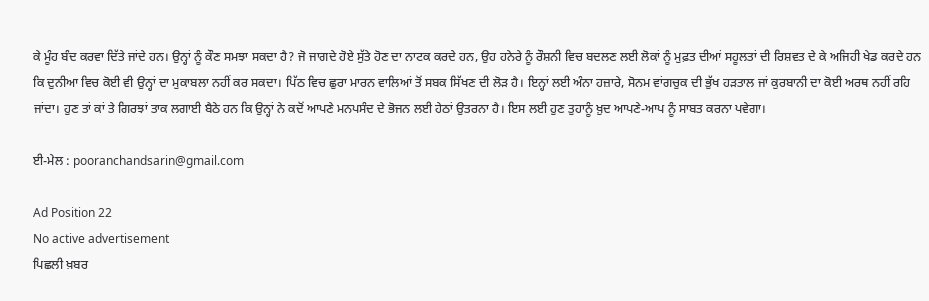ਕੇ ਮੂੰਹ ਬੰਦ ਕਰਵਾ ਦਿੱਤੇ ਜਾਂਦੇ ਹਨ। ਉਨ੍ਹਾਂ ਨੂੰ ਕੌਣ ਸਮਝਾ ਸਕਦਾ ਹੈ? ਜੋ ਜਾਗਦੇ ਹੋਏ ਸੁੱਤੇ ਹੋਣ ਦਾ ਨਾਟਕ ਕਰਦੇ ਹਨ, ਉਹ ਹਨੇਰੇ ਨੂੰ ਰੌਸ਼ਨੀ ਵਿਚ ਬਦਲਣ ਲਈ ਲੋਕਾਂ ਨੂੰ ਮੁਫ਼ਤ ਦੀਆਂ ਸਹੂਲਤਾਂ ਦੀ ਰਿਸ਼ਵਤ ਦੇ ਕੇ ਅਜਿਹੀ ਖੇਡ ਕਰਦੇ ਹਨ ਕਿ ਦੁਨੀਆ ਵਿਚ ਕੋਈ ਵੀ ਉਨ੍ਹਾਂ ਦਾ ਮੁਕਾਬਲਾ ਨਹੀਂ ਕਰ ਸਕਦਾ। ਪਿੱਠ ਵਿਚ ਛੁਰਾ ਮਾਰਨ ਵਾਲਿਆਂ ਤੋਂ ਸਬਕ ਸਿੱਖਣ ਦੀ ਲੋੜ ਹੈ। ਇਨ੍ਹਾਂ ਲਈ ਅੰਨਾ ਹਜ਼ਾਰੇ, ਸੋਨਮ ਵਾਂਗਚੁਕ ਦੀ ਭੁੱਖ ਹੜਤਾਲ ਜਾਂ ਕੁਰਬਾਨੀ ਦਾ ਕੋਈ ਅਰਥ ਨਹੀਂ ਰਹਿ ਜਾਂਦਾ। ਹੁਣ ਤਾਂ ਕਾਂ ਤੇ ਗਿਰਝਾਂ ਤਾਕ ਲਗਾਈ ਬੈਠੇ ਹਨ ਕਿ ਉਨ੍ਹਾਂ ਨੇ ਕਦੋਂ ਆਪਣੇ ਮਨਪਸੰਦ ਦੇ ਭੋਜਨ ਲਈ ਹੇਠਾਂ ਉਤਰਨਾ ਹੈ। ਇਸ ਲਈ ਹੁਣ ਤੁਹਾਨੂੰ ਖ਼ੁਦ ਆਪਣੇ-ਆਪ ਨੂੰ ਸਾਬਤ ਕਰਨਾ ਪਵੇਗਾ।

ਈ-ਮੇਲ : pooranchandsarin@gmail.com

Ad Position 22
No active advertisement
ਪਿਛਲੀ ਖ਼ਬਰ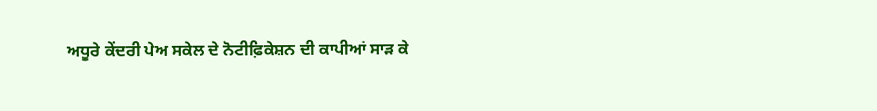ਅਧੂਰੇ ਕੇਂਦਰੀ ਪੇਅ ਸਕੇਲ ਦੇ ਨੋਟੀਫ਼ਿਕੇਸ਼ਨ ਦੀ ਕਾਪੀਆਂ ਸਾੜ ਕੇ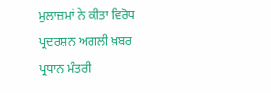ਮੁਲਾਜ਼ਮਾਂ ਨੇ ਕੀਤਾ ਵਿਰੋਧ ਪ੍ਰਦਰਸ਼ਨ ਅਗਲੀ ਖ਼ਬਰ ਪ੍ਰਧਾਨ ਮੰਤਰੀ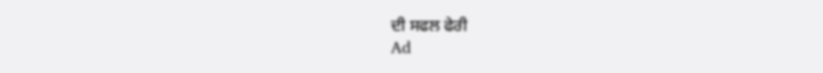ਦੀ ਸਫਲ ਫੇਰੀ
Ad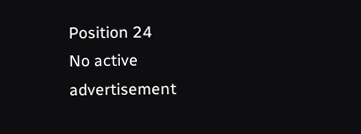Position 24
No active advertisement